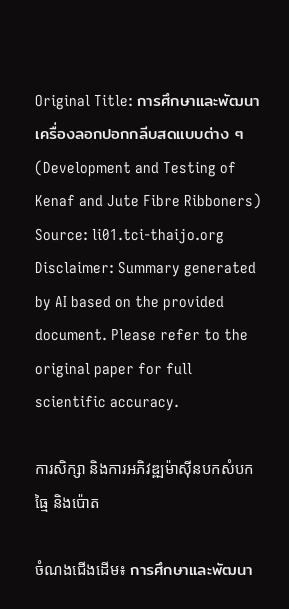Original Title: การศึกษาและพัฒนาเครื่องลอกปอกกลีบสดแบบต่าง ๆ (Development and Testing of Kenaf and Jute Fibre Ribboners)
Source: li01.tci-thaijo.org
Disclaimer: Summary generated by AI based on the provided document. Please refer to the original paper for full scientific accuracy.

ការសិក្សា និងការអភិវឌ្ឍម៉ាស៊ីនបកសំបកធ្មៃ និងប៉ោត

ចំណងជើងដើម៖ การศึกษาและพัฒนา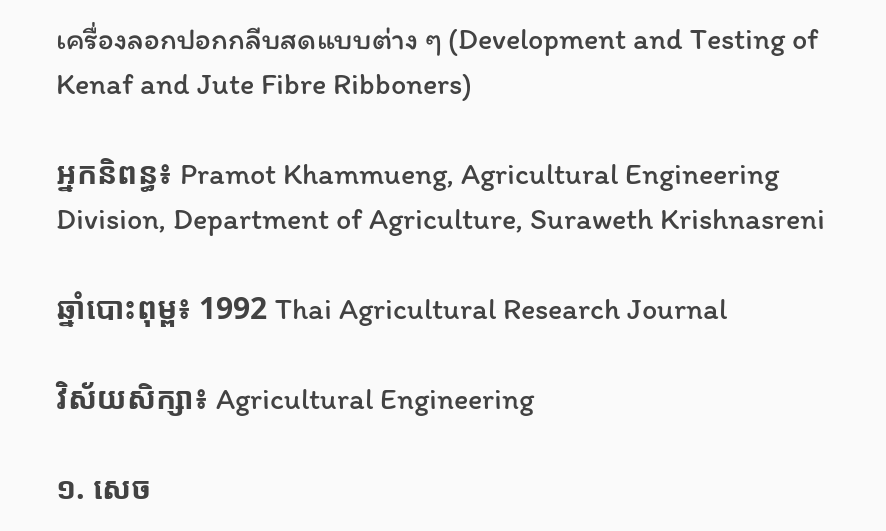เครื่องลอกปอกกลีบสดแบบต่าง ๆ (Development and Testing of Kenaf and Jute Fibre Ribboners)

អ្នកនិពន្ធ៖ Pramot Khammueng, Agricultural Engineering Division, Department of Agriculture, Suraweth Krishnasreni

ឆ្នាំបោះពុម្ព៖ 1992 Thai Agricultural Research Journal

វិស័យសិក្សា៖ Agricultural Engineering

១. សេច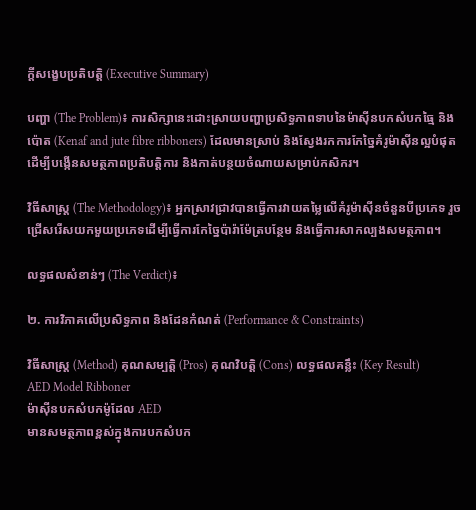ក្តីសង្ខេបប្រតិបត្តិ (Executive Summary)

បញ្ហា (The Problem)៖ ការសិក្សានេះដោះស្រាយបញ្ហាប្រសិទ្ធភាពទាបនៃម៉ាស៊ីនបកសំបកធ្មៃ និងប៉ោត (Kenaf and jute fibre ribboners) ដែលមានស្រាប់ និងស្វែងរកការកែច្នៃគំរូម៉ាស៊ីនល្អបំផុត ដើម្បីបង្កើនសមត្ថភាពប្រតិបត្តិការ និងកាត់បន្ថយចំណាយសម្រាប់កសិករ។

វិធីសាស្ត្រ (The Methodology)៖ អ្នកស្រាវជ្រាវបានធ្វើការវាយតម្លៃលើគំរូម៉ាស៊ីនចំនួនបីប្រភេទ រួចជ្រើសរើសយកមួយប្រភេទដើម្បីធ្វើការកែច្នៃប៉ារ៉ាម៉ែត្របន្ថែម និងធ្វើការសាកល្បងសមត្ថភាព។

លទ្ធផលសំខាន់ៗ (The Verdict)៖

២. ការវិភាគលើប្រសិទ្ធភាព និងដែនកំណត់ (Performance & Constraints)

វិធីសាស្ត្រ (Method) គុណសម្បត្តិ (Pros) គុណវិបត្តិ (Cons) លទ្ធផលគន្លឹះ (Key Result)
AED Model Ribboner
ម៉ាស៊ីនបកសំបកម៉ូដែល AED
មានសមត្ថភាពខ្ពស់ក្នុងការបកសំបក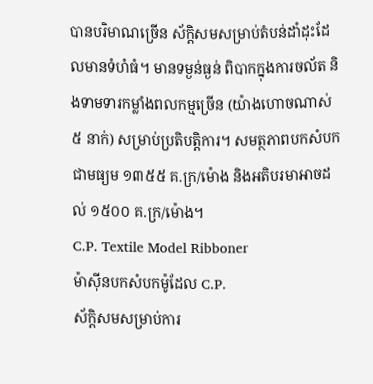បានបរិមាណច្រើន ស័ក្តិសមសម្រាប់តំបន់ដាំដុះដែលមានទំហំធំ។ មានទម្ងន់ធ្ងន់ ពិបាកក្នុងការចល័ត និងទាមទារកម្លាំងពលកម្មច្រើន (យ៉ាងហោចណាស់ ៥ នាក់) សម្រាប់ប្រតិបត្តិការ។ សមត្ថភាពបកសំបកជាមធ្យម ១៣៥៥ គ.ក្រ/ម៉ោង និងអតិបរមាអាចដល់ ១៥០០ គ.ក្រ/ម៉ោង។
C.P. Textile Model Ribboner
ម៉ាស៊ីនបកសំបកម៉ូដែល C.P.
ស័ក្តិសមសម្រាប់ការ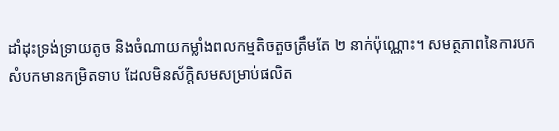ដាំដុះទ្រង់ទ្រាយតូច និងចំណាយកម្លាំងពលកម្មតិចតួចត្រឹមតែ ២ នាក់ប៉ុណ្ណោះ។ សមត្ថភាពនៃការបកសំបកមានកម្រិតទាប ដែលមិនស័ក្តិសមសម្រាប់ផលិត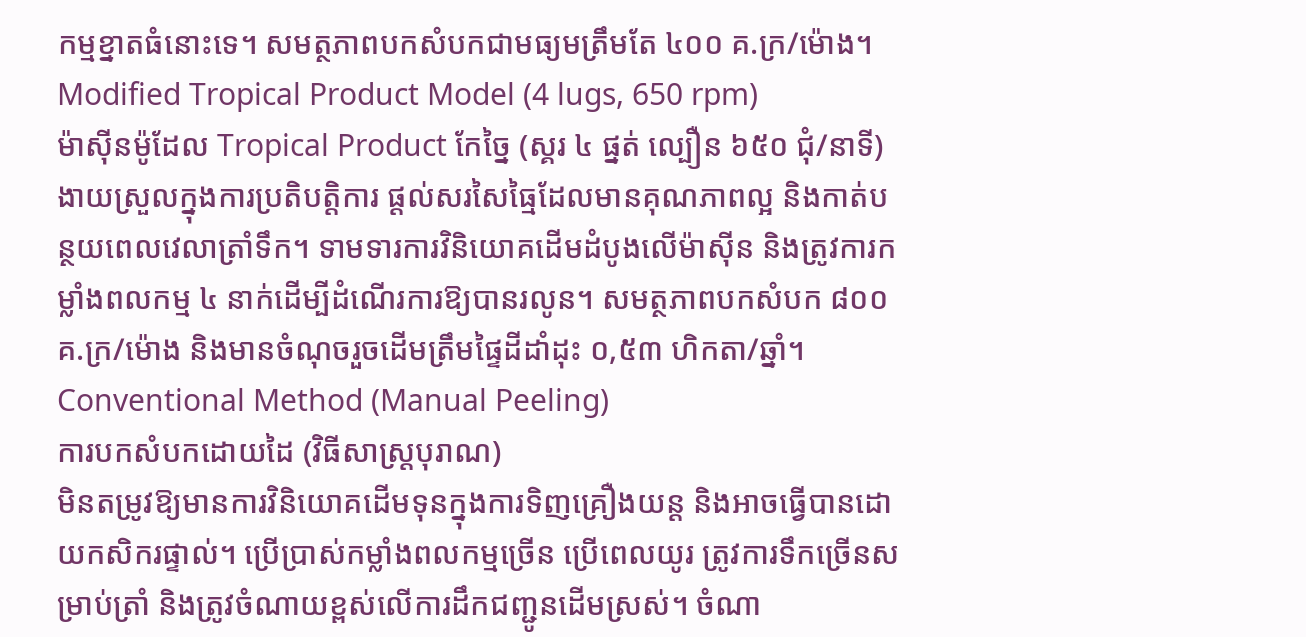កម្មខ្នាតធំនោះទេ។ សមត្ថភាពបកសំបកជាមធ្យមត្រឹមតែ ៤០០ គ.ក្រ/ម៉ោង។
Modified Tropical Product Model (4 lugs, 650 rpm)
ម៉ាស៊ីនម៉ូដែល Tropical Product កែច្នៃ (ស្គរ ៤ ផ្នត់ ល្បឿន ៦៥០ ជុំ/នាទី)
ងាយស្រួលក្នុងការប្រតិបត្តិការ ផ្តល់សរសៃធ្មៃដែលមានគុណភាពល្អ និងកាត់បន្ថយពេលវេលាត្រាំទឹក។ ទាមទារការវិនិយោគដើមដំបូងលើម៉ាស៊ីន និងត្រូវការកម្លាំងពលកម្ម ៤ នាក់ដើម្បីដំណើរការឱ្យបានរលូន។ សមត្ថភាពបកសំបក ៨០០ គ.ក្រ/ម៉ោង និងមានចំណុចរួចដើមត្រឹមផ្ទៃដីដាំដុះ ០,៥៣ ហិកតា/ឆ្នាំ។
Conventional Method (Manual Peeling)
ការបកសំបកដោយដៃ (វិធីសាស្ត្របុរាណ)
មិនតម្រូវឱ្យមានការវិនិយោគដើមទុនក្នុងការទិញគ្រឿងយន្ត និងអាចធ្វើបានដោយកសិករផ្ទាល់។ ប្រើប្រាស់កម្លាំងពលកម្មច្រើន ប្រើពេលយូរ ត្រូវការទឹកច្រើនសម្រាប់ត្រាំ និងត្រូវចំណាយខ្ពស់លើការដឹកជញ្ជូនដើមស្រស់។ ចំណា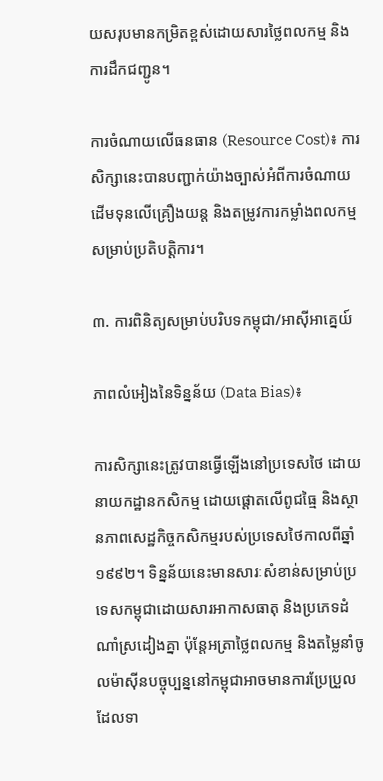យសរុបមានកម្រិតខ្ពស់ដោយសារថ្លៃពលកម្ម និងការដឹកជញ្ជូន។

ការចំណាយលើធនធាន (Resource Cost)៖ ការសិក្សានេះបានបញ្ជាក់យ៉ាងច្បាស់អំពីការចំណាយដើមទុនលើគ្រឿងយន្ត និងតម្រូវការកម្លាំងពលកម្មសម្រាប់ប្រតិបត្តិការ។

៣. ការពិនិត្យសម្រាប់បរិបទកម្ពុជា/អាស៊ីអាគ្នេយ៍

ភាពលំអៀងនៃទិន្នន័យ (Data Bias)៖

ការសិក្សានេះត្រូវបានធ្វើឡើងនៅប្រទេសថៃ ដោយនាយកដ្ឋានកសិកម្ម ដោយផ្តោតលើពូជធ្មៃ និងស្ថានភាពសេដ្ឋកិច្ចកសិកម្មរបស់ប្រទេសថៃកាលពីឆ្នាំ ១៩៩២។ ទិន្នន័យនេះមានសារៈសំខាន់សម្រាប់ប្រទេសកម្ពុជាដោយសារអាកាសធាតុ និងប្រភេទដំណាំស្រដៀងគ្នា ប៉ុន្តែអត្រាថ្លៃពលកម្ម និងតម្លៃនាំចូលម៉ាស៊ីនបច្ចុប្បន្ននៅកម្ពុជាអាចមានការប្រែប្រួល ដែលទា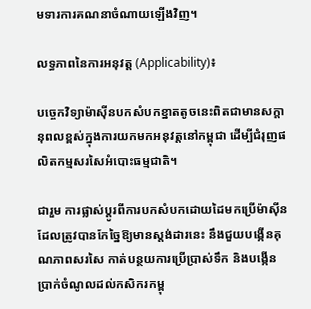មទារការគណនាចំណាយឡើងវិញ។

លទ្ធភាពនៃការអនុវត្ត (Applicability)៖

បច្ចេកវិទ្យាម៉ាស៊ីនបកសំបកខ្នាតតូចនេះពិតជាមានសក្តានុពលខ្ពស់ក្នុងការយកមកអនុវត្តនៅកម្ពុជា ដើម្បីជំរុញផលិតកម្មសរសៃអំបោះធម្មជាតិ។

ជារួម ការផ្លាស់ប្តូរពីការបកសំបកដោយដៃមកប្រើម៉ាស៊ីនដែលត្រូវបានកែច្នៃឱ្យមានស្តង់ដារនេះ នឹងជួយបង្កើនគុណភាពសរសៃ កាត់បន្ថយការប្រើប្រាស់ទឹក និងបង្កើនប្រាក់ចំណូលដល់កសិករកម្ពុ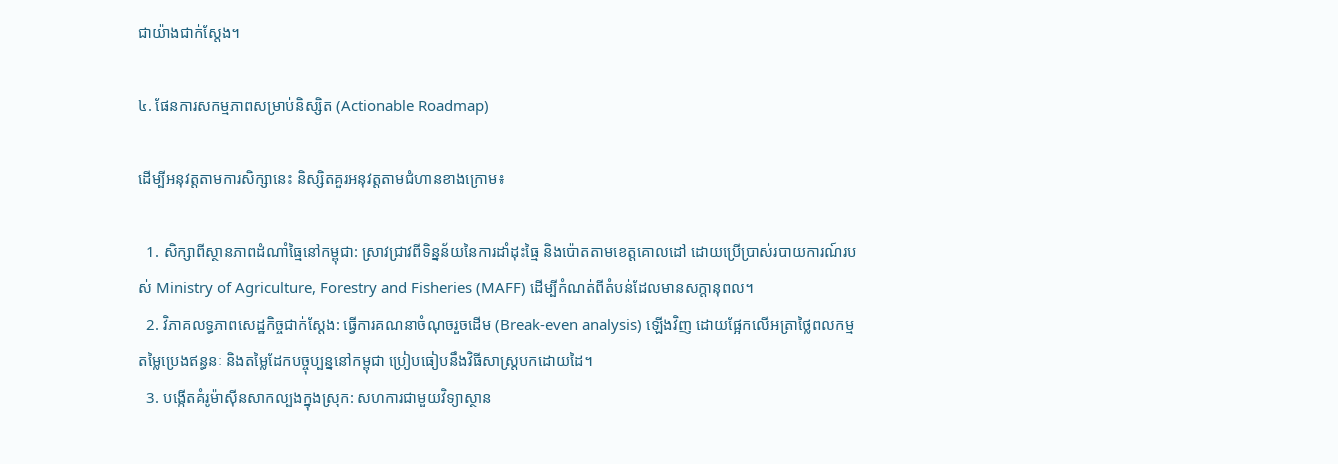ជាយ៉ាងជាក់ស្តែង។

៤. ផែនការសកម្មភាពសម្រាប់និស្សិត (Actionable Roadmap)

ដើម្បីអនុវត្តតាមការសិក្សានេះ និស្សិតគួរអនុវត្តតាមជំហានខាងក្រោម៖

  1. សិក្សាពីស្ថានភាពដំណាំធ្មៃនៅកម្ពុជា: ស្រាវជ្រាវពីទិន្នន័យនៃការដាំដុះធ្មៃ និងប៉ោតតាមខេត្តគោលដៅ ដោយប្រើប្រាស់របាយការណ៍របស់ Ministry of Agriculture, Forestry and Fisheries (MAFF) ដើម្បីកំណត់ពីតំបន់ដែលមានសក្តានុពល។
  2. វិភាគលទ្ធភាពសេដ្ឋកិច្ចជាក់ស្តែង: ធ្វើការគណនាចំណុចរួចដើម (Break-even analysis) ឡើងវិញ ដោយផ្អែកលើអត្រាថ្លៃពលកម្ម តម្លៃប្រេងឥន្ធនៈ និងតម្លៃដែកបច្ចុប្បន្ននៅកម្ពុជា ប្រៀបធៀបនឹងវិធីសាស្ត្របកដោយដៃ។
  3. បង្កើតគំរូម៉ាស៊ីនសាកល្បងក្នុងស្រុក: សហការជាមួយវិទ្យាស្ថាន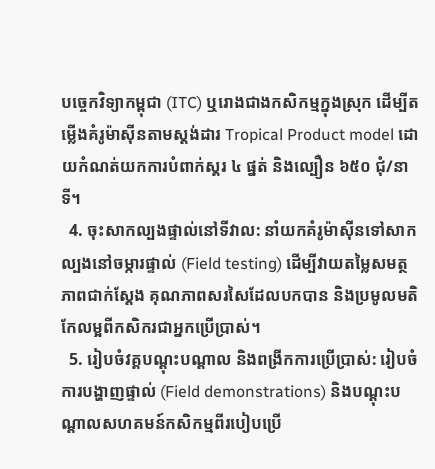បច្ចេកវិទ្យាកម្ពុជា (ITC) ឬរោងជាងកសិកម្មក្នុងស្រុក ដើម្បីតម្លើងគំរូម៉ាស៊ីនតាមស្តង់ដារ Tropical Product model ដោយកំណត់យកការបំពាក់ស្គរ ៤ ផ្នត់ និងល្បឿន ៦៥០ ជុំ/នាទី។
  4. ចុះសាកល្បងផ្ទាល់នៅទីវាល: នាំយកគំរូម៉ាស៊ីនទៅសាកល្បងនៅចម្ការផ្ទាល់ (Field testing) ដើម្បីវាយតម្លៃសមត្ថភាពជាក់ស្តែង គុណភាពសរសៃដែលបកបាន និងប្រមូលមតិកែលម្អពីកសិករជាអ្នកប្រើប្រាស់។
  5. រៀបចំវគ្គបណ្តុះបណ្តាល និងពង្រីកការប្រើប្រាស់: រៀបចំការបង្ហាញផ្ទាល់ (Field demonstrations) និងបណ្តុះបណ្តាលសហគមន៍កសិកម្មពីរបៀបប្រើ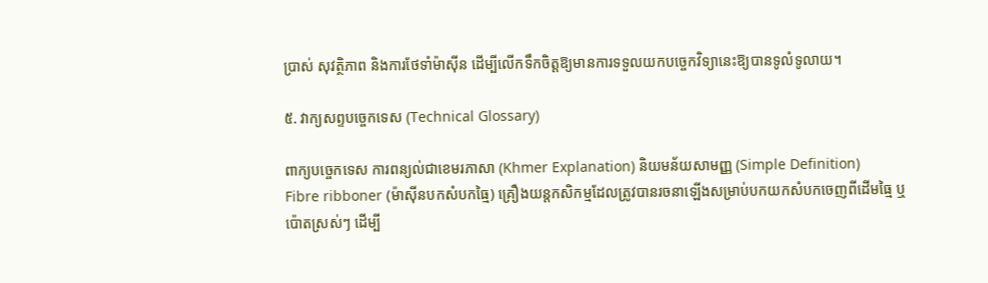ប្រាស់ សុវត្ថិភាព និងការថែទាំម៉ាស៊ីន ដើម្បីលើកទឹកចិត្តឱ្យមានការទទួលយកបច្ចេកវិទ្យានេះឱ្យបានទូលំទូលាយ។

៥. វាក្យសព្ទបច្ចេកទេស (Technical Glossary)

ពាក្យបច្ចេកទេស ការពន្យល់ជាខេមរភាសា (Khmer Explanation) និយមន័យសាមញ្ញ (Simple Definition)
Fibre ribboner (ម៉ាស៊ីនបកសំបកធ្មៃ) គ្រឿងយន្តកសិកម្មដែលត្រូវបានរចនាឡើងសម្រាប់បកយកសំបកចេញពីដើមធ្មៃ ឬប៉ោតស្រស់ៗ ដើម្បី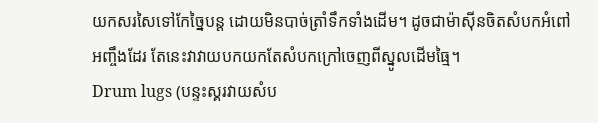យកសរសៃទៅកែច្នៃបន្ត ដោយមិនបាច់ត្រាំទឹកទាំងដើម។ ដូចជាម៉ាស៊ីនចិតសំបកអំពៅអញ្ចឹងដែរ តែនេះវាវាយបកយកតែសំបកក្រៅចេញពីស្នូលដើមធ្មៃ។
Drum lugs (បន្ទះស្គរវាយសំប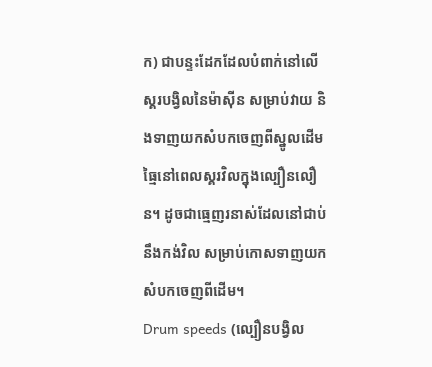ក) ជាបន្ទះដែកដែលបំពាក់នៅលើស្គរបង្វិលនៃម៉ាស៊ីន សម្រាប់វាយ និងទាញយកសំបកចេញពីស្នូលដើមធ្មៃនៅពេលស្គរវិលក្នុងល្បឿនលឿន។ ដូចជាធ្មេញរនាស់ដែលនៅជាប់នឹងកង់វិល សម្រាប់កោសទាញយកសំបកចេញពីដើម។
Drum speeds (ល្បឿនបង្វិល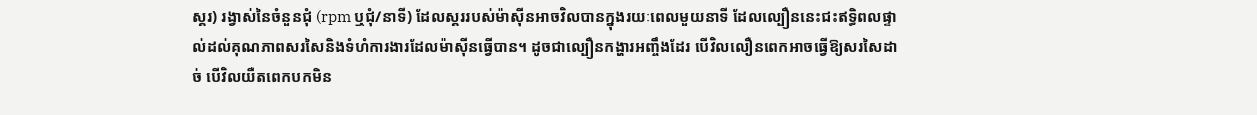ស្គរ) រង្វាស់នៃចំនួនជុំ (rpm ឬជុំ/នាទី) ដែលស្គររបស់ម៉ាស៊ីនអាចវិលបានក្នុងរយៈពេលមួយនាទី ដែលល្បឿននេះជះឥទ្ធិពលផ្ទាល់ដល់គុណភាពសរសៃនិងទំហំការងារដែលម៉ាស៊ីនធ្វើបាន។ ដូចជាល្បឿនកង្ហារអញ្ចឹងដែរ បើវិលលឿនពេកអាចធ្វើឱ្យសរសៃដាច់ បើវិលយឺតពេកបកមិន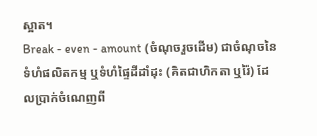ស្អាត។
Break - even - amount (ចំណុចរួចដើម) ជាចំណុចនៃទំហំផលិតកម្ម ឬទំហំផ្ទៃដីដាំដុះ (គិតជាហិកតា ឬរ៉ៃ) ដែលប្រាក់ចំណេញពី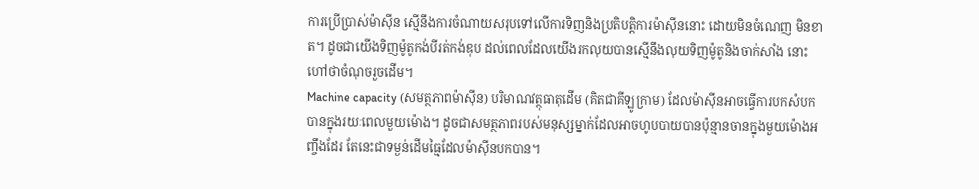ការប្រើប្រាស់ម៉ាស៊ីន ស្មើនឹងការចំណាយសរុបទៅលើការទិញនិងប្រតិបត្តិការម៉ាស៊ីននោះ ដោយមិនចំណេញ មិនខាត។ ដូចជាយើងទិញម៉ូតូកង់បីរត់កង់ឌុប ដល់ពេលដែលយើងរកលុយបានស្មើនឹងលុយទិញម៉ូតូនិងចាក់សាំង នោះហៅថាចំណុចរួចដើម។
Machine capacity (សមត្ថភាពម៉ាស៊ីន) បរិមាណវត្ថុធាតុដើម (គិតជាគីឡូក្រាម) ដែលម៉ាស៊ីនអាចធ្វើការបកសំបកបានក្នុងរយៈពេលមួយម៉ោង។ ដូចជាសមត្ថភាពរបស់មនុស្សម្នាក់ដែលអាចហូបបាយបានប៉ុន្មានចានក្នុងមួយម៉ោងអញ្ចឹងដែរ តែនេះជាទម្ងន់ដើមធ្មៃដែលម៉ាស៊ីនបកបាន។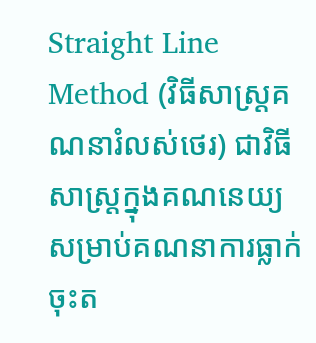Straight Line Method (វិធីសាស្ត្រគណនារំលស់ថេរ) ជាវិធីសាស្ត្រក្នុងគណនេយ្យសម្រាប់គណនាការធ្លាក់ចុះត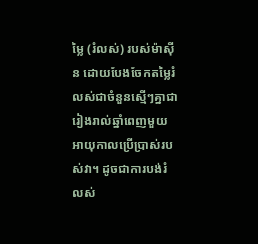ម្លៃ (រំលស់) របស់ម៉ាស៊ីន ដោយបែងចែកតម្លៃរំលស់ជាចំនួនស្មើៗគ្នាជារៀងរាល់ឆ្នាំពេញមួយអាយុកាលប្រើប្រាស់របស់វា។ ដូចជាការបង់រំលស់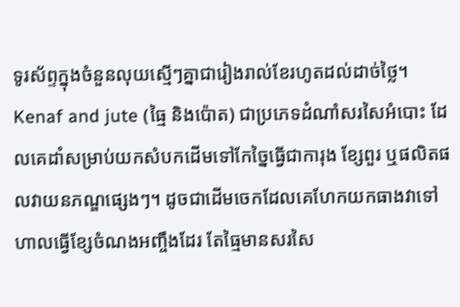ទូរស័ព្ទក្នុងចំនួនលុយស្មើៗគ្នាជារៀងរាល់ខែរហូតដល់ដាច់ថ្លៃ។
Kenaf and jute (ធ្មៃ និងប៉ោត) ជាប្រភេទដំណាំសរសៃអំបោះ ដែលគេដាំសម្រាប់យកសំបកដើមទៅកែច្នៃធ្វើជាការុង ខ្សែពួរ ឬផលិតផលវាយនភណ្ឌផ្សេងៗ។ ដូចជាដើមចេកដែលគេហែកយកធាងវាទៅហាលធ្វើខ្សែចំណងអញ្ចឹងដែរ តែធ្មៃមានសរសៃ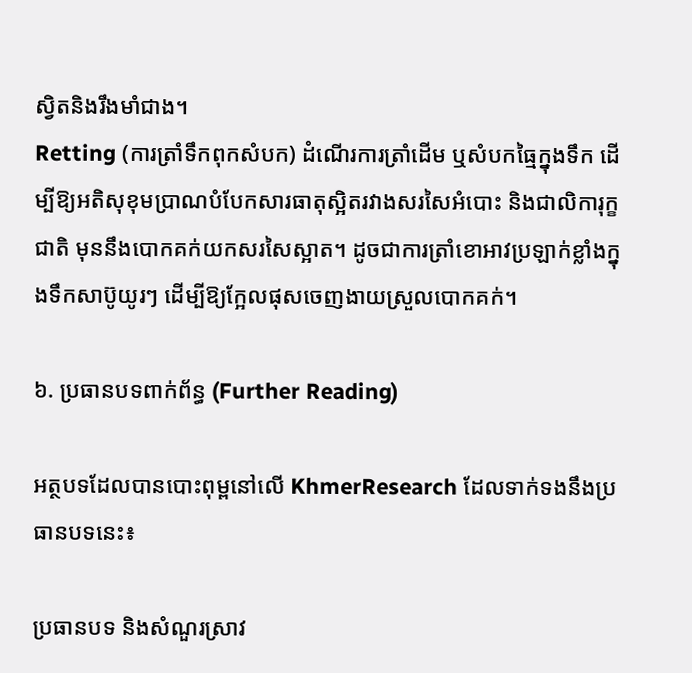ស្វិតនិងរឹងមាំជាង។
Retting (ការត្រាំទឹកពុកសំបក) ដំណើរការត្រាំដើម ឬសំបកធ្មៃក្នុងទឹក ដើម្បីឱ្យអតិសុខុមប្រាណបំបែកសារធាតុស្អិតរវាងសរសៃអំបោះ និងជាលិការុក្ខជាតិ មុននឹងបោកគក់យកសរសៃស្អាត។ ដូចជាការត្រាំខោអាវប្រឡាក់ខ្លាំងក្នុងទឹកសាប៊ូយូរៗ ដើម្បីឱ្យក្អែលផុសចេញងាយស្រួលបោកគក់។

៦. ប្រធានបទពាក់ព័ន្ធ (Further Reading)

អត្ថបទដែលបានបោះពុម្ពនៅលើ KhmerResearch ដែលទាក់ទងនឹងប្រធានបទនេះ៖

ប្រធានបទ និងសំណួរស្រាវ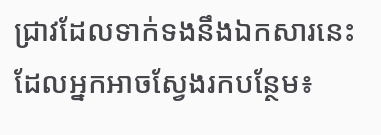ជ្រាវដែលទាក់ទងនឹងឯកសារនេះ ដែលអ្នកអាចស្វែងរកបន្ថែម៖